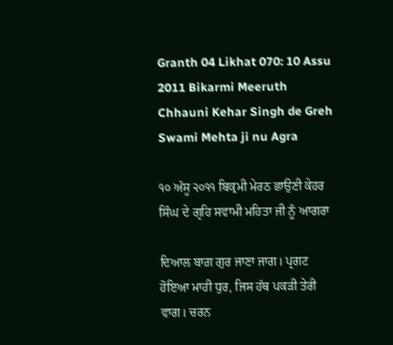Granth 04 Likhat 070: 10 Assu 2011 Bikarmi Meeruth Chhauni Kehar Singh de Greh Swami Mehta ji nu Agra

੧੦ ਅੱਸੂ ੨੦੧੧ ਬਿਕ੍ਰਮੀ ਮੇਰਠ ਛਾਉਣੀ ਕੇਹਰ ਸਿੰਘ ਦੇ ਗ੍ਰਹਿ ਸਵਾਮੀ ਮਹਿਤਾ ਜੀ ਨੂੰ ਆਗਰਾ

ਦਿਆਲ ਬਾਗ਼ ਗੁਰ ਜਾਣਾ ਜਾਗ। ਪ੍ਰਗਟ ਹੋਇਆ ਮਾਹੀ ਧੁਰ, ਜਿਸ ਹੱਥ ਪਕੜੀ ਤੇਰੀ ਵਾਗ। ਚਰਨ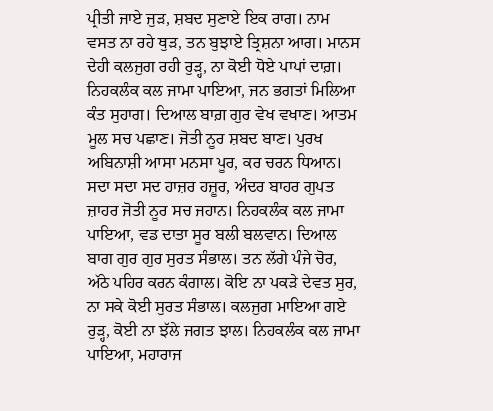ਪ੍ਰੀਤੀ ਜਾਏ ਜੁੜ, ਸ਼ਬਦ ਸੁਣਾਏ ਇਕ ਰਾਗ। ਨਾਮ ਵਸਤ ਨਾ ਰਹੇ ਥੁੜ, ਤਨ ਬੁਝਾਏ ਤ੍ਰਿਸ਼ਨਾ ਆਗ। ਮਾਨਸ ਦੇਹੀ ਕਲਜੁਗ ਰਹੀ ਰੁੜ੍ਹ, ਨਾ ਕੋਈ ਧੋਏ ਪਾਪਾਂ ਦਾਗ਼। ਨਿਹਕਲੰਕ ਕਲ ਜਾਮਾ ਪਾਇਆ, ਜਨ ਭਗਤਾਂ ਮਿਲਿਆ ਕੰਤ ਸੁਹਾਗ। ਦਿਆਲ ਬਾਗ਼ ਗੁਰ ਵੇਖ ਵਖਾਣ। ਆਤਮ ਮੂਲ ਸਚ ਪਛਾਣ। ਜੋਤੀ ਨੂਰ ਸ਼ਬਦ ਬਾਣ। ਪੁਰਖ ਅਬਿਨਾਸ਼ੀ ਆਸਾ ਮਨਸਾ ਪੂਰ, ਕਰ ਚਰਨ ਧਿਆਨ। ਸਦਾ ਸਦਾ ਸਦ ਹਾਜ਼ਰ ਹਜ਼ੂਰ, ਅੰਦਰ ਬਾਹਰ ਗੁਪਤ ਜ਼ਾਹਰ ਜੋਤੀ ਨੂਰ ਸਚ ਜਹਾਨ। ਨਿਹਕਲੰਕ ਕਲ ਜਾਮਾ ਪਾਇਆ, ਵਡ ਦਾਤਾ ਸੂਰ ਬਲੀ ਬਲਵਾਨ। ਦਿਆਲ ਬਾਗ ਗੁਰ ਗੁਰ ਸੁਰਤ ਸੰਭਾਲ। ਤਨ ਲੱਗੇ ਪੰਜੇ ਚੋਰ, ਅੱਠੇ ਪਹਿਰ ਕਰਨ ਕੰਗਾਲ। ਕੋਇ ਨਾ ਪਕੜੇ ਦੇਵਤ ਸੁਰ, ਨਾ ਸਕੇ ਕੋਈ ਸੁਰਤ ਸੰਭਾਲ। ਕਲਜੁਗ ਮਾਇਆ ਗਏ ਰੁੜ੍ਹ, ਕੋਈ ਨਾ ਝੱਲੇ ਜਗਤ ਝਾਲ। ਨਿਹਕਲੰਕ ਕਲ ਜਾਮਾ ਪਾਇਆ, ਮਹਾਰਾਜ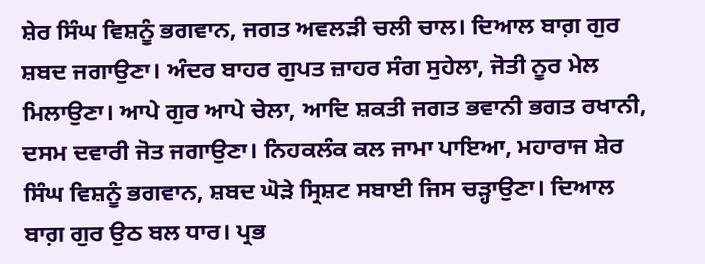ਸ਼ੇਰ ਸਿੰਘ ਵਿਸ਼ਨੂੰ ਭਗਵਾਨ, ਜਗਤ ਅਵਲੜੀ ਚਲੀ ਚਾਲ। ਦਿਆਲ ਬਾਗ਼ ਗੁਰ ਸ਼ਬਦ ਜਗਾਉਣਾ। ਅੰਦਰ ਬਾਹਰ ਗੁਪਤ ਜ਼ਾਹਰ ਸੰਗ ਸੁਹੇਲਾ, ਜੋਤੀ ਨੂਰ ਮੇਲ ਮਿਲਾਉਣਾ। ਆਪੇ ਗੁਰ ਆਪੇ ਚੇਲਾ, ਆਦਿ ਸ਼ਕਤੀ ਜਗਤ ਭਵਾਨੀ ਭਗਤ ਰਖਾਨੀ, ਦਸਮ ਦਵਾਰੀ ਜੋਤ ਜਗਾਉਣਾ। ਨਿਹਕਲੰਕ ਕਲ ਜਾਮਾ ਪਾਇਆ, ਮਹਾਰਾਜ ਸ਼ੇਰ ਸਿੰਘ ਵਿਸ਼ਨੂੰ ਭਗਵਾਨ, ਸ਼ਬਦ ਘੋੜੇ ਸ੍ਰਿਸ਼ਟ ਸਬਾਈ ਜਿਸ ਚੜ੍ਹਾਉਣਾ। ਦਿਆਲ ਬਾਗ਼ ਗੁਰ ਉਠ ਬਲ ਧਾਰ। ਪ੍ਰਭ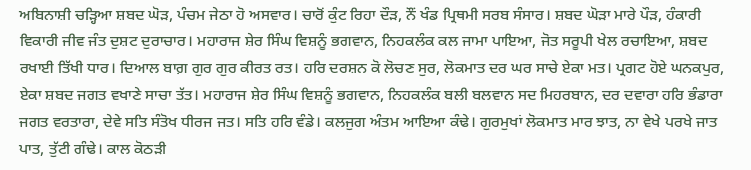ਅਬਿਨਾਸ਼ੀ ਚੜ੍ਹਿਆ ਸ਼ਬਦ ਘੋੜ, ਪੰਚਮ ਜੇਠਾ ਹੋ ਅਸਵਾਰ। ਚਾਰੋਂ ਕੁੰਟ ਰਿਹਾ ਦੌੜ, ਨੌਂ ਖੰਡ ਪ੍ਰਿਥਮੀ ਸਰਬ ਸੰਸਾਰ। ਸ਼ਬਦ ਘੋੜਾ ਮਾਰੇ ਪੌੜ, ਹੰਕਾਰੀ ਵਿਕਾਰੀ ਜੀਵ ਜੰਤ ਦੁਸ਼ਟ ਦੁਰਾਚਾਰ। ਮਹਾਰਾਜ ਸ਼ੇਰ ਸਿੰਘ ਵਿਸ਼ਨੂੰ ਭਗਵਾਨ, ਨਿਹਕਲੰਕ ਕਲ ਜਾਮਾ ਪਾਇਆ, ਜੋਤ ਸਰੂਪੀ ਖੇਲ ਰਚਾਇਆ, ਸ਼ਬਦ ਰਖਾਈ ਤਿੱਖੀ ਧਾਰ। ਦਿਆਲ ਬਾਗ਼ ਗੁਰ ਗੁਰ ਕੀਰਤ ਰਤ। ਹਰਿ ਦਰਸ਼ਨ ਕੋ ਲੋਚਣ ਸੁਰ, ਲੋਕਮਾਤ ਦਰ ਘਰ ਸਾਚੇ ਏਕਾ ਮਤ। ਪ੍ਰਗਟ ਹੋਏ ਘਨਕਪੁਰ, ਏਕਾ ਸ਼ਬਦ ਜਗਤ ਵਖਾਣੇ ਸਾਚਾ ਤੱਤ। ਮਹਾਰਾਜ ਸ਼ੇਰ ਸਿੰਘ ਵਿਸ਼ਨੂੰ ਭਗਵਾਨ, ਨਿਹਕਲੰਕ ਬਲੀ ਬਲਵਾਨ ਸਦ ਮਿਹਰਬਾਨ, ਦਰ ਦਵਾਰਾ ਹਰਿ ਭੰਡਾਰਾ ਜਗਤ ਵਰਤਾਰਾ, ਦੇਵੇ ਸਤਿ ਸੰਤੋਖ ਧੀਰਜ ਜਤ। ਸਤਿ ਹਰਿ ਵੰਡੇ। ਕਲਜੁਗ ਅੰਤਮ ਆਇਆ ਕੰਢੇ। ਗੁਰਮੁਖਾਂ ਲੋਕਮਾਤ ਮਾਰ ਝਾਤ, ਨਾ ਵੇਖੇ ਪਰਖੇ ਜਾਤ ਪਾਤ, ਤੁੱਟੀ ਗੰਢੇ। ਕਾਲ ਕੋਠੜੀ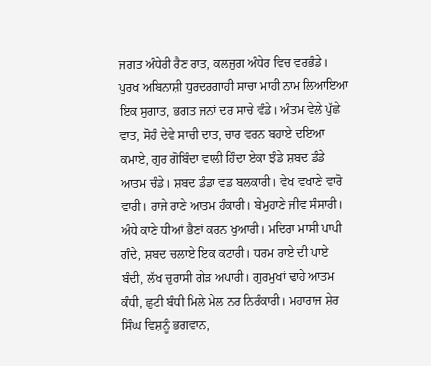ਜਗਤ ਅੰਧੇਰੀ ਰੈਣ ਰਾਤ, ਕਲਜੁਗ ਅੰਧੇਰ ਵਿਚ ਵਰਭੰਡੇ। ਪੁਰਖ ਅਬਿਨਾਸ਼ੀ ਧੁਰਦਰਗਾਹੀ ਸਾਚਾ ਮਾਹੀ ਨਾਮ ਲਿਆਇਆ ਇਕ ਸੁਗਾਤ, ਭਗਤ ਜਨਾਂ ਦਰ ਸਾਚੇ ਵੰਡੇ। ਅੰਤਮ ਵੇਲੇ ਪੁੱਛੇ ਵਾਤ, ਸੋਹੰ ਦੇਵੇ ਸਾਚੀ ਦਾਤ, ਚਾਰ ਵਰਨ ਬਹਾਏ ਦਇਆ ਕਮਾਏ, ਗੁਰ ਗੋਬਿੰਦਾ ਵਾਲੀ ਹਿੰਦਾ ਏਕਾ ਝੰਡੇ ਸ਼ਬਦ ਡੰਡੇ ਆਤਮ ਚੰਡੇ। ਸ਼ਬਦ ਡੰਡਾ ਵਡ ਬਲਕਾਰੀ। ਵੇਖ ਵਖਾਣੇ ਵਾਰੋ ਵਾਰੀ। ਰਾਜੇ ਰਾਣੇ ਆਤਮ ਹੰਕਾਰੀ। ਬੇਮੁਹਾਣੇ ਜੀਵ ਸੰਸਾਰੀ। ਅੰਧੇ ਕਾਣੇ ਧੀਆਂ ਭੈਣਾਂ ਕਰਨ ਖੁਆਰੀ। ਮਦਿਰਾ ਮਾਸੀ ਪਾਪੀ ਗੰਦੇ, ਸ਼ਬਦ ਚਲਾਏ ਇਕ ਕਟਾਰੀ। ਧਰਮ ਰਾਏ ਦੀ ਪਾਏ ਬੰਦੀ, ਲੱਖ ਚੁਰਾਸੀ ਗੇੜ ਅਪਾਰੀ। ਗੁਰਮੁਖਾਂ ਢਾਹੇ ਆਤਮ ਕੰਧੀ, ਛੁਟੀ ਬੰਧੀ ਮਿਲੇ ਮੇਲ ਨਰ ਨਿਰੰਕਾਰੀ। ਮਹਾਰਾਜ ਸ਼ੇਰ ਸਿੰਘ ਵਿਸ਼ਨੂੰ ਭਗਵਾਨ,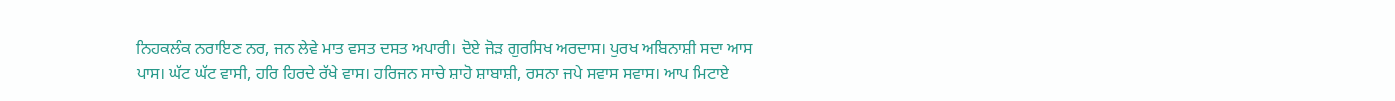ਨਿਹਕਲੰਕ ਨਰਾਇਣ ਨਰ, ਜਨ ਲੇਵੇ ਮਾਤ ਵਸਤ ਦਸਤ ਅਪਾਰੀ। ਦੋਏ ਜੋੜ ਗੁਰਸਿਖ ਅਰਦਾਸ। ਪੁਰਖ ਅਬਿਨਾਸ਼ੀ ਸਦਾ ਆਸ ਪਾਸ। ਘੱਟ ਘੱਟ ਵਾਸੀ, ਹਰਿ ਹਿਰਦੇ ਰੱਖੇ ਵਾਸ। ਹਰਿਜਨ ਸਾਚੇ ਸ਼ਾਹੋ ਸ਼ਾਬਾਸ਼ੀ, ਰਸਨਾ ਜਪੇ ਸਵਾਸ ਸਵਾਸ। ਆਪ ਮਿਟਾਏ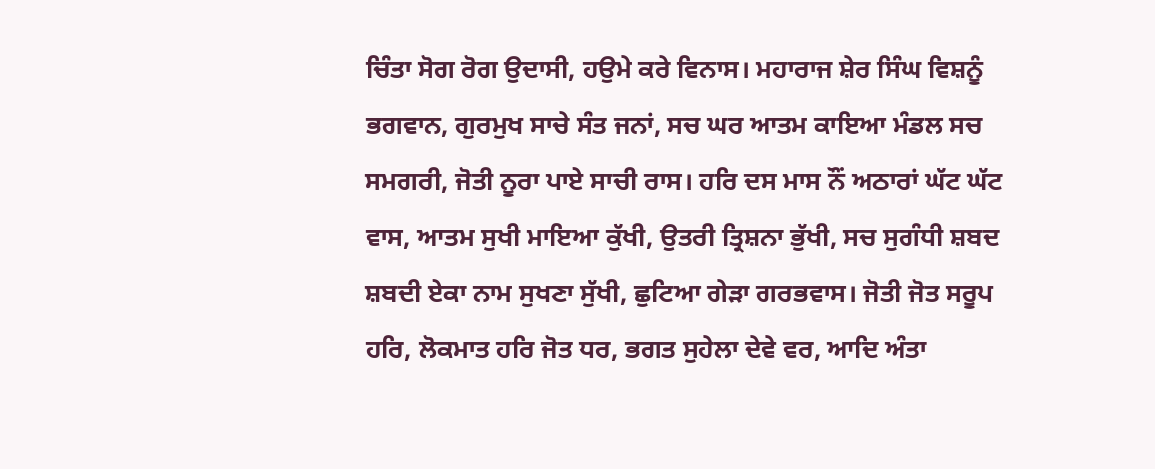ਚਿੰਤਾ ਸੋਗ ਰੋਗ ਉਦਾਸੀ, ਹਉਮੇ ਕਰੇ ਵਿਨਾਸ। ਮਹਾਰਾਜ ਸ਼ੇਰ ਸਿੰਘ ਵਿਸ਼ਨੂੰ ਭਗਵਾਨ, ਗੁਰਮੁਖ ਸਾਚੇ ਸੰਤ ਜਨਾਂ, ਸਚ ਘਰ ਆਤਮ ਕਾਇਆ ਮੰਡਲ ਸਚ ਸਮਗਰੀ, ਜੋਤੀ ਨੂਰਾ ਪਾਏ ਸਾਚੀ ਰਾਸ। ਹਰਿ ਦਸ ਮਾਸ ਨੌਂ ਅਠਾਰਾਂ ਘੱਟ ਘੱਟ ਵਾਸ, ਆਤਮ ਸੁਖੀ ਮਾਇਆ ਕੁੱਖੀ, ਉਤਰੀ ਤ੍ਰਿਸ਼ਨਾ ਭੁੱਖੀ, ਸਚ ਸੁਗੰਧੀ ਸ਼ਬਦ ਸ਼ਬਦੀ ਏਕਾ ਨਾਮ ਸੁਖਣਾ ਸੁੱਖੀ, ਛੁਟਿਆ ਗੇੜਾ ਗਰਭਵਾਸ। ਜੋਤੀ ਜੋਤ ਸਰੂਪ ਹਰਿ, ਲੋਕਮਾਤ ਹਰਿ ਜੋਤ ਧਰ, ਭਗਤ ਸੁਹੇਲਾ ਦੇਵੇ ਵਰ, ਆਦਿ ਅੰਤਾ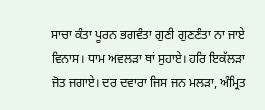ਸਾਚਾ ਕੰਤਾ ਪੂਰਨ ਭਗਵੰਤਾ ਗੁਣੀ ਗੁਣਣੰਤਾ ਨਾ ਜਾਏ ਵਿਨਾਸ। ਧਾਮ ਅਵਲੜਾ ਥਾਂ ਸੁਹਾਏ। ਹਰਿ ਇਕੱਲੜਾ ਜੋਤ ਜਗਾਏ। ਦਰ ਦਵਾਰਾ ਜਿਸ ਜਨ ਮਲੜਾ, ਅੰਮ੍ਰਿਤ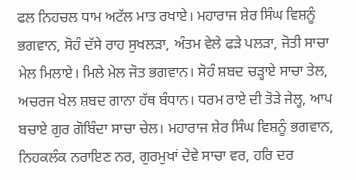ਫਲ ਨਿਹਚਲ ਧਾਮ ਅਟੱਲ ਮਾਤ ਰਖਾਏ। ਮਹਾਰਾਜ ਸ਼ੇਰ ਸਿੰਘ ਵਿਸ਼ਨੂੰ ਭਗਵਾਨ, ਸੋਹੰ ਦੱਸੇ ਰਾਹ ਸੁਖਲੜਾ, ਅੰਤਮ ਵੇਲੇ ਫੜੇ ਪਲੜਾ, ਜੋਤੀ ਸਾਚਾ ਮੇਲ ਮਿਲਾਏ। ਮਿਲੇ ਮੇਲ ਜੋਤ ਭਗਵਾਨ। ਸੋਹੰ ਸ਼ਬਦ ਚੜ੍ਹਾਏ ਸਾਚਾ ਤੇਲ, ਅਚਰਜ ਖੇਲ ਸ਼ਬਦ ਗਾਨਾ ਹੱਥ ਬੰਧਾਨ। ਧਰਮ ਰਾਏ ਦੀ ਤੋੜੇ ਜੇਲ੍ਹ, ਆਪ ਬਚਾਏ ਗੁਰ ਗੋਬਿੰਦਾ ਸਾਚਾ ਚੇਲ। ਮਹਾਰਾਜ ਸ਼ੇਰ ਸਿੰਘ ਵਿਸ਼ਨੂੰ ਭਗਵਾਨ, ਨਿਹਕਲੰਕ ਨਰਾਇਣ ਨਰ, ਗੁਰਮੁਖਾਂ ਦੇਵੇ ਸਾਚਾ ਵਰ, ਹਰਿ ਦਰ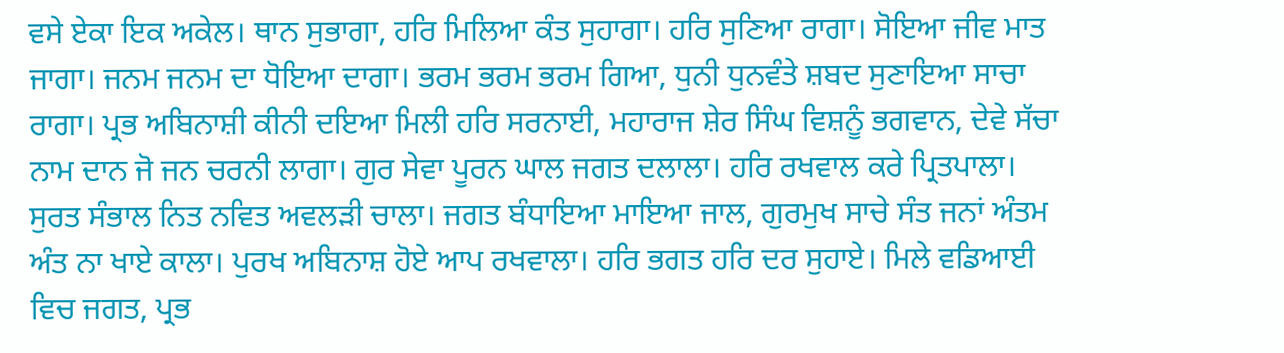ਵਸੇ ਏਕਾ ਇਕ ਅਕੇਲ। ਥਾਨ ਸੁਭਾਗਾ, ਹਰਿ ਮਿਲਿਆ ਕੰਤ ਸੁਹਾਗਾ। ਹਰਿ ਸੁਣਿਆ ਰਾਗਾ। ਸੋਇਆ ਜੀਵ ਮਾਤ ਜਾਗਾ। ਜਨਮ ਜਨਮ ਦਾ ਧੋਇਆ ਦਾਗਾ। ਭਰਮ ਭਰਮ ਭਰਮ ਗਿਆ, ਧੁਨੀ ਧੁਨਵੰਤੇ ਸ਼ਬਦ ਸੁਣਾਇਆ ਸਾਚਾ ਰਾਗਾ। ਪ੍ਰਭ ਅਬਿਨਾਸ਼ੀ ਕੀਨੀ ਦਇਆ ਮਿਲੀ ਹਰਿ ਸਰਨਾਈ, ਮਹਾਰਾਜ ਸ਼ੇਰ ਸਿੰਘ ਵਿਸ਼ਨੂੰ ਭਗਵਾਨ, ਦੇਵੇ ਸੱਚਾ ਨਾਮ ਦਾਨ ਜੋ ਜਨ ਚਰਨੀ ਲਾਗਾ। ਗੁਰ ਸੇਵਾ ਪੂਰਨ ਘਾਲ ਜਗਤ ਦਲਾਲਾ। ਹਰਿ ਰਖਵਾਲ ਕਰੇ ਪ੍ਰਿਤਪਾਲਾ। ਸੁਰਤ ਸੰਭਾਲ ਨਿਤ ਨਵਿਤ ਅਵਲੜੀ ਚਾਲਾ। ਜਗਤ ਬੰਧਾਇਆ ਮਾਇਆ ਜਾਲ, ਗੁਰਮੁਖ ਸਾਚੇ ਸੰਤ ਜਨਾਂ ਅੰਤਮ ਅੰਤ ਨਾ ਖਾਏ ਕਾਲਾ। ਪੁਰਖ ਅਬਿਨਾਸ਼ ਹੋਏ ਆਪ ਰਖਵਾਲਾ। ਹਰਿ ਭਗਤ ਹਰਿ ਦਰ ਸੁਹਾਏ। ਮਿਲੇ ਵਡਿਆਈ ਵਿਚ ਜਗਤ, ਪ੍ਰਭ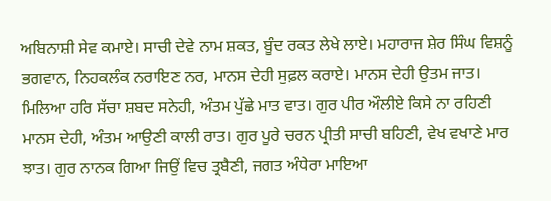ਅਬਿਨਾਸ਼ੀ ਸੇਵ ਕਮਾਏ। ਸਾਚੀ ਦੇਵੇ ਨਾਮ ਸ਼ਕਤ, ਬੂੰਦ ਰਕਤ ਲੇਖੇ ਲਾਏ। ਮਹਾਰਾਜ ਸ਼ੇਰ ਸਿੰਘ ਵਿਸ਼ਨੂੰ ਭਗਵਾਨ, ਨਿਹਕਲੰਕ ਨਰਾਇਣ ਨਰ, ਮਾਨਸ ਦੇਹੀ ਸੁਫ਼ਲ ਕਰਾਏ। ਮਾਨਸ ਦੇਹੀ ਉਤਮ ਜਾਤ। ਮਿਲਿਆ ਹਰਿ ਸੱਚਾ ਸ਼ਬਦ ਸਨੇਹੀ, ਅੰਤਮ ਪੁੱਛੇ ਮਾਤ ਵਾਤ। ਗੁਰ ਪੀਰ ਔਲੀਏ ਕਿਸੇ ਨਾ ਰਹਿਣੀ ਮਾਨਸ ਦੇਹੀ, ਅੰਤਮ ਆਉਣੀ ਕਾਲੀ ਰਾਤ। ਗੁਰ ਪੂਰੇ ਚਰਨ ਪ੍ਰੀਤੀ ਸਾਚੀ ਬਹਿਣੀ, ਵੇਖ ਵਖਾਣੇ ਮਾਰ ਝਾਤ। ਗੁਰ ਨਾਨਕ ਗਿਆ ਜਿਉਂ ਵਿਚ ਤ੍ਰਬੈਣੀ, ਜਗਤ ਅੰਧੇਰਾ ਮਾਇਆ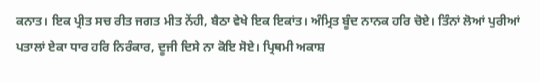ਕਨਾਤ। ਇਕ ਪ੍ਰੀਤ ਸਚ ਰੀਤ ਜਗਤ ਮੀਤ ਨੇਂਹੀ, ਬੈਠਾ ਵੇਖੇ ਇਕ ਇਕਾਂਤ। ਅੰਮ੍ਰਿਤ ਬੂੰਦ ਨਾਨਕ ਹਰਿ ਚੋਏ। ਤਿੰਨਾਂ ਲੋਆਂ ਪੁਰੀਆਂ ਪਤਾਲਾਂ ਏਕਾ ਧਾਰ ਹਰਿ ਨਿਰੰਕਾਰ, ਦੂਜੀ ਦਿਸੇ ਨਾ ਕੋਇ ਸੋਏ। ਪ੍ਰਿਥਮੀ ਅਕਾਸ਼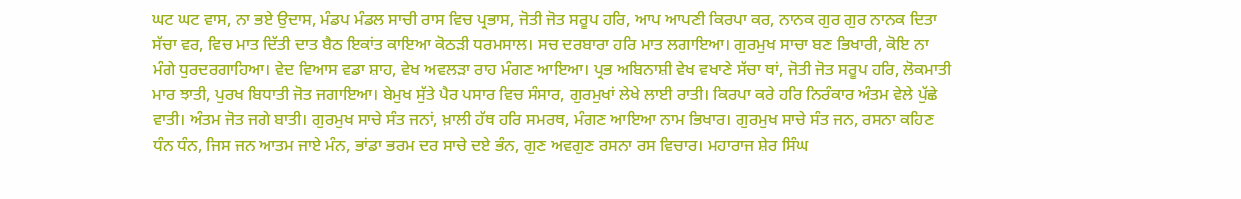ਘਟ ਘਟ ਵਾਸ, ਨਾ ਭਏ ਉਦਾਸ, ਮੰਡਪ ਮੰਡਲ ਸਾਚੀ ਰਾਸ ਵਿਚ ਪ੍ਰਭਾਸ, ਜੋਤੀ ਜੋਤ ਸਰੂਪ ਹਰਿ, ਆਪ ਆਪਣੀ ਕਿਰਪਾ ਕਰ, ਨਾਨਕ ਗੁਰ ਗੁਰ ਨਾਨਕ ਦਿਤਾ ਸੱਚਾ ਵਰ, ਵਿਚ ਮਾਤ ਦਿੱਤੀ ਦਾਤ ਬੈਠ ਇਕਾਂਤ ਕਾਇਆ ਕੋਠੜੀ ਧਰਮਸਾਲ। ਸਚ ਦਰਬਾਰਾ ਹਰਿ ਮਾਤ ਲਗਾਇਆ। ਗੁਰਮੁਖ ਸਾਚਾ ਬਣ ਭਿਖਾਰੀ, ਕੋਇ ਨਾ ਮੰਗੇ ਧੁਰਦਰਗਾਹਿਆ। ਵੇਦ ਵਿਆਸ ਵਡਾ ਸ਼ਾਹ, ਵੇਖ ਅਵਲੜਾ ਰਾਹ ਮੰਗਣ ਆਇਆ। ਪ੍ਰਭ ਅਬਿਨਾਸ਼ੀ ਵੇਖ ਵਖਾਣੇ ਸੱਚਾ ਥਾਂ, ਜੋਤੀ ਜੋਤ ਸਰੂਪ ਹਰਿ, ਲੋਕਮਾਤੀ ਮਾਰ ਝਾਤੀ, ਪੁਰਖ ਬਿਧਾਤੀ ਜੋਤ ਜਗਾਇਆ। ਬੇਮੁਖ ਸੁੱਤੇ ਪੈਰ ਪਸਾਰ ਵਿਚ ਸੰਸਾਰ, ਗੁਰਮੁਖਾਂ ਲੇਖੇ ਲਾਈ ਰਾਤੀ। ਕਿਰਪਾ ਕਰੇ ਹਰਿ ਨਿਰੰਕਾਰ ਅੰਤਮ ਵੇਲੇ ਪੁੱਛੇ ਵਾਤੀ। ਅੰਤਮ ਜੋਤ ਜਗੇ ਬਾਤੀ। ਗੁਰਮੁਖ ਸਾਚੇ ਸੰਤ ਜਨਾਂ, ਖ਼ਾਲੀ ਹੱਥ ਹਰਿ ਸਮਰਥ, ਮੰਗਣ ਆਇਆ ਨਾਮ ਭਿਖਾਰ। ਗੁਰਮੁਖ ਸਾਚੇ ਸੰਤ ਜਨ, ਰਸਨਾ ਕਹਿਣ ਧੰਨ ਧੰਨ, ਜਿਸ ਜਨ ਆਤਮ ਜਾਏ ਮੰਨ, ਭਾਂਡਾ ਭਰਮ ਦਰ ਸਾਚੇ ਦਏ ਭੰਨ, ਗੁਣ ਅਵਗੁਣ ਰਸਨਾ ਰਸ ਵਿਚਾਰ। ਮਹਾਰਾਜ ਸ਼ੇਰ ਸਿੰਘ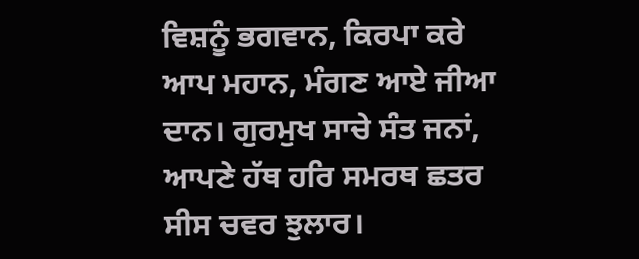ਵਿਸ਼ਨੂੰ ਭਗਵਾਨ, ਕਿਰਪਾ ਕਰੇ ਆਪ ਮਹਾਨ, ਮੰਗਣ ਆਏ ਜੀਆ ਦਾਨ। ਗੁਰਮੁਖ ਸਾਚੇ ਸੰਤ ਜਨਾਂ, ਆਪਣੇ ਹੱਥ ਹਰਿ ਸਮਰਥ ਛਤਰ ਸੀਸ ਚਵਰ ਝੁਲਾਰ।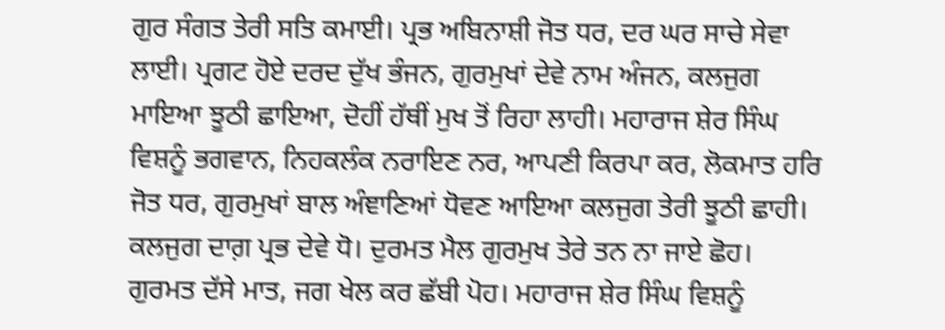ਗੁਰ ਸੰਗਤ ਤੇਰੀ ਸਤਿ ਕਮਾਈ। ਪ੍ਰਭ ਅਬਿਨਾਸ਼ੀ ਜੋਤ ਧਰ, ਦਰ ਘਰ ਸਾਚੇ ਸੇਵਾ ਲਾਈ। ਪ੍ਰਗਟ ਹੋਏ ਦਰਦ ਦੁੱਖ ਭੰਜਨ, ਗੁਰਮੁਖਾਂ ਦੇਵੇ ਨਾਮ ਅੰਜਨ, ਕਲਜੁਗ ਮਾਇਆ ਝੂਠੀ ਛਾਇਆ, ਦੋਹੀਂ ਹੱਥੀਂ ਮੁਖ ਤੋਂ ਰਿਹਾ ਲਾਹੀ। ਮਹਾਰਾਜ ਸ਼ੇਰ ਸਿੰਘ ਵਿਸ਼ਨੂੰ ਭਗਵਾਨ, ਨਿਹਕਲੰਕ ਨਰਾਇਣ ਨਰ, ਆਪਣੀ ਕਿਰਪਾ ਕਰ, ਲੋਕਮਾਤ ਹਰਿ ਜੋਤ ਧਰ, ਗੁਰਮੁਖਾਂ ਬਾਲ ਅੰਞਾਣਿਆਂ ਧੋਵਣ ਆਇਆ ਕਲਜੁਗ ਤੇਰੀ ਝੂਠੀ ਛਾਹੀ। ਕਲਜੁਗ ਦਾਗ਼ ਪ੍ਰਭ ਦੇਵੇ ਧੋ। ਦੁਰਮਤ ਮੈਲ ਗੁਰਮੁਖ ਤੇਰੇ ਤਨ ਨਾ ਜਾਏ ਛੋਹ। ਗੁਰਮਤ ਦੱਸੇ ਮਾਤ, ਜਗ ਖੇਲ ਕਰ ਛੱਬੀ ਪੋਹ। ਮਹਾਰਾਜ ਸ਼ੇਰ ਸਿੰਘ ਵਿਸ਼ਨੂੰ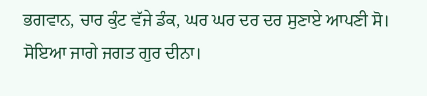ਭਗਵਾਨ, ਚਾਰ ਕੁੰਟ ਵੱਜੇ ਡੰਕ, ਘਰ ਘਰ ਦਰ ਦਰ ਸੁਣਾਏ ਆਪਣੀ ਸੋ। ਸੋਇਆ ਜਾਗੇ ਜਗਤ ਗੁਰ ਦੀਨਾ।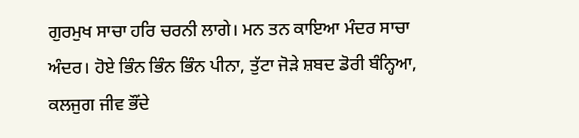ਗੁਰਮੁਖ ਸਾਚਾ ਹਰਿ ਚਰਨੀ ਲਾਗੇ। ਮਨ ਤਨ ਕਾਇਆ ਮੰਦਰ ਸਾਚਾ ਅੰਦਰ। ਹੋਏ ਭਿੰਨ ਭਿੰਨ ਭਿੰਨ ਪੀਨਾ, ਤੁੱਟਾ ਜੋੜੇ ਸ਼ਬਦ ਡੋਰੀ ਬੰਨ੍ਹਿਆ, ਕਲਜੁਗ ਜੀਵ ਭੌਂਦੇ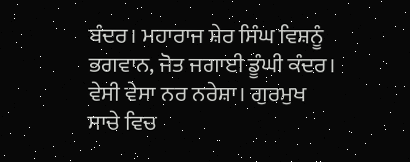ਬੰਦਰ। ਮਹਾਰਾਜ ਸ਼ੇਰ ਸਿੰਘ ਵਿਸ਼ਨੂੰ ਭਗਵਾਨ, ਜੋਤ ਜਗਾਈ ਡੂੰਘੀ ਕੰਦਰ। ਵੇਸੀ ਵੇਸਾ ਨਰ ਨਰੇਸ਼ਾ। ਗੁਰਮੁਖ ਸਾਚੇ ਵਿਚ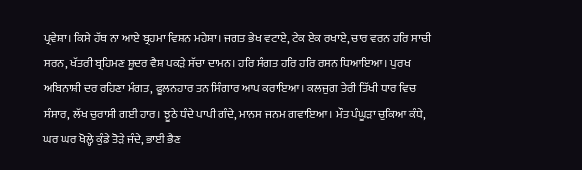ਪ੍ਰਵੇਸ਼ਾ। ਕਿਸੇ ਹੱਥ ਨਾ ਆਏ ਬ੍ਰਹਮਾ ਵਿਸ਼ਨ ਮਹੇਸ਼ਾ। ਜਗਤ ਭੇਖ ਵਟਾਏ, ਟੇਕ ਏਕ ਰਖਾਏ, ਚਾਰ ਵਰਨ ਹਰਿ ਸਾਚੀ ਸਰਨ, ਖੱਤਰੀ ਬ੍ਰਹਿਮਣ ਸ਼ੂਦਰ ਵੈਸ਼ ਪਕੜੇ ਸੱਚਾ ਦਾਮਨ। ਹਰਿ ਸੰਗਤ ਹਰਿ ਹਰਿ ਰਸਨ ਧਿਆਇਆ। ਪੁਰਖ ਅਬਿਨਾਸ਼ੀ ਦਰ ਰਹਿਣਾ ਮੰਗਤ, ਫੂਲਨਹਾਰ ਤਨ ਸਿੰਗਾਰ ਆਪ ਕਰਾਇਆ। ਕਲਜੁਗ ਤੇਰੀ ਤਿੱਖੀ ਧਾਰ ਵਿਚ ਸੰਸਾਰ, ਲੱਖ ਚੁਰਾਸੀ ਗਈ ਹਾਰ। ਝੂਠੇ ਧੰਦੇ ਪਾਪੀ ਗੰਦੇ, ਮਾਨਸ ਜਨਮ ਗਵਾਇਆ। ਮੌਤ ਪੰਘੂੜਾ ਚੁਕਿਆ ਕੰਧੇ, ਘਰ ਘਰ ਖੋਲ੍ਹੇ ਕੁੰਡੇ ਤੋੜੇ ਜੰਦੇ, ਭਾਈ ਭੈਣ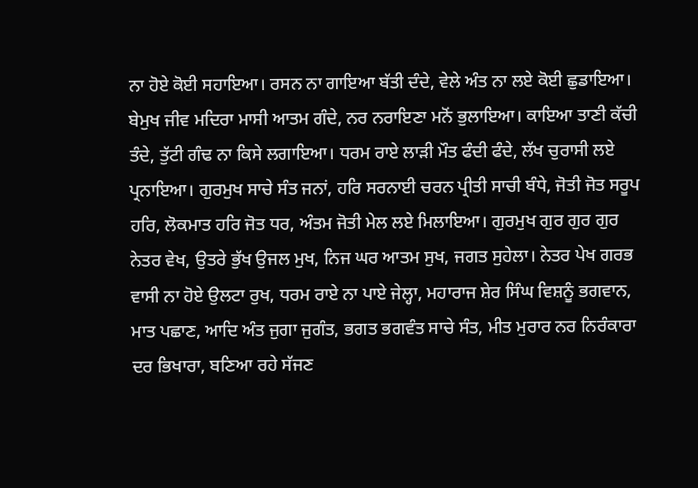ਨਾ ਹੋਏ ਕੋਈ ਸਹਾਇਆ। ਰਸਨ ਨਾ ਗਾਇਆ ਬੱਤੀ ਦੰਦੇ, ਵੇਲੇ ਅੰਤ ਨਾ ਲਏ ਕੋਈ ਛੁਡਾਇਆ। ਬੇਮੁਖ ਜੀਵ ਮਦਿਰਾ ਮਾਸੀ ਆਤਮ ਗੰਦੇ, ਨਰ ਨਰਾਇਣਾ ਮਨੋਂ ਭੁਲਾਇਆ। ਕਾਇਆ ਤਾਣੀ ਕੱਚੀ ਤੰਦੇ, ਤੁੱਟੀ ਗੰਢ ਨਾ ਕਿਸੇ ਲਗਾਇਆ। ਧਰਮ ਰਾਏ ਲਾੜੀ ਮੌਤ ਫੰਦੀ ਫੰਦੇ, ਲੱਖ ਚੁਰਾਸੀ ਲਏ ਪ੍ਰਨਾਇਆ। ਗੁਰਮੁਖ ਸਾਚੇ ਸੰਤ ਜਨਾਂ, ਹਰਿ ਸਰਨਾਈ ਚਰਨ ਪ੍ਰੀਤੀ ਸਾਚੀ ਬੰਧੇ, ਜੋਤੀ ਜੋਤ ਸਰੂਪ ਹਰਿ, ਲੋਕਮਾਤ ਹਰਿ ਜੋਤ ਧਰ, ਅੰਤਮ ਜੋਤੀ ਮੇਲ ਲਏ ਮਿਲਾਇਆ। ਗੁਰਮੁਖ ਗੁਰ ਗੁਰ ਗੁਰ ਨੇਤਰ ਵੇਖ, ਉਤਰੇ ਭੁੱਖ ਉਜਲ ਮੁਖ, ਨਿਜ ਘਰ ਆਤਮ ਸੁਖ, ਜਗਤ ਸੁਹੇਲਾ। ਨੇਤਰ ਪੇਖ ਗਰਭ ਵਾਸੀ ਨਾ ਹੋਏ ਉਲਟਾ ਰੁਖ, ਧਰਮ ਰਾਏ ਨਾ ਪਾਏ ਜੇਲ੍ਹਾ, ਮਹਾਰਾਜ ਸ਼ੇਰ ਸਿੰਘ ਵਿਸ਼ਨੂੰ ਭਗਵਾਨ, ਮਾਤ ਪਛਾਣ, ਆਦਿ ਅੰਤ ਜੁਗਾ ਜੁਗੰਤ, ਭਗਤ ਭਗਵੰਤ ਸਾਚੇ ਸੰਤ, ਮੀਤ ਮੁਰਾਰ ਨਰ ਨਿਰੰਕਾਰਾ ਦਰ ਭਿਖਾਰਾ, ਬਣਿਆ ਰਹੇ ਸੱਜਣ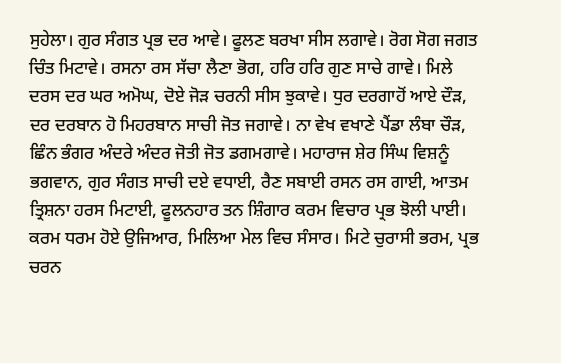ਸੁਹੇਲਾ। ਗੁਰ ਸੰਗਤ ਪ੍ਰਭ ਦਰ ਆਵੇ। ਫੂਲਣ ਬਰਖਾ ਸੀਸ ਲਗਾਵੇ। ਰੋਗ ਸੋਗ ਜਗਤ ਚਿੰਤ ਮਿਟਾਵੇ। ਰਸਨਾ ਰਸ ਸੱਚਾ ਲੈਣਾ ਭੋਗ, ਹਰਿ ਹਰਿ ਗੁਣ ਸਾਚੇ ਗਾਵੇ। ਮਿਲੇ ਦਰਸ ਦਰ ਘਰ ਅਮੋਘ, ਦੋਏ ਜੋੜ ਚਰਨੀ ਸੀਸ ਝੁਕਾਵੇ। ਧੁਰ ਦਰਗਾਹੋਂ ਆਏ ਦੌੜ, ਦਰ ਦਰਬਾਨ ਹੋ ਮਿਹਰਬਾਨ ਸਾਚੀ ਜੋਤ ਜਗਾਵੇ। ਨਾ ਵੇਖ ਵਖਾਣੇ ਪੈਂਡਾ ਲੰਬਾ ਚੌੜ, ਛਿੰਨ ਭੰਗਰ ਅੰਦਰੇ ਅੰਦਰ ਜੋਤੀ ਜੋਤ ਡਗਮਗਾਵੇ। ਮਹਾਰਾਜ ਸ਼ੇਰ ਸਿੰਘ ਵਿਸ਼ਨੂੰ ਭਗਵਾਨ, ਗੁਰ ਸੰਗਤ ਸਾਚੀ ਦਏ ਵਧਾਈ, ਰੈਣ ਸਬਾਈ ਰਸਨ ਰਸ ਗਾਈ, ਆਤਮ ਤ੍ਰਿਸ਼ਨਾ ਹਰਸ ਮਿਟਾਈ, ਫੂਲਨਹਾਰ ਤਨ ਸ਼ਿੰਗਾਰ ਕਰਮ ਵਿਚਾਰ ਪ੍ਰਭ ਝੋਲੀ ਪਾਈ। ਕਰਮ ਧਰਮ ਹੋਏ ਉਜਿਆਰ, ਮਿਲਿਆ ਮੇਲ ਵਿਚ ਸੰਸਾਰ। ਮਿਟੇ ਚੁਰਾਸੀ ਭਰਮ, ਪ੍ਰਭ ਚਰਨ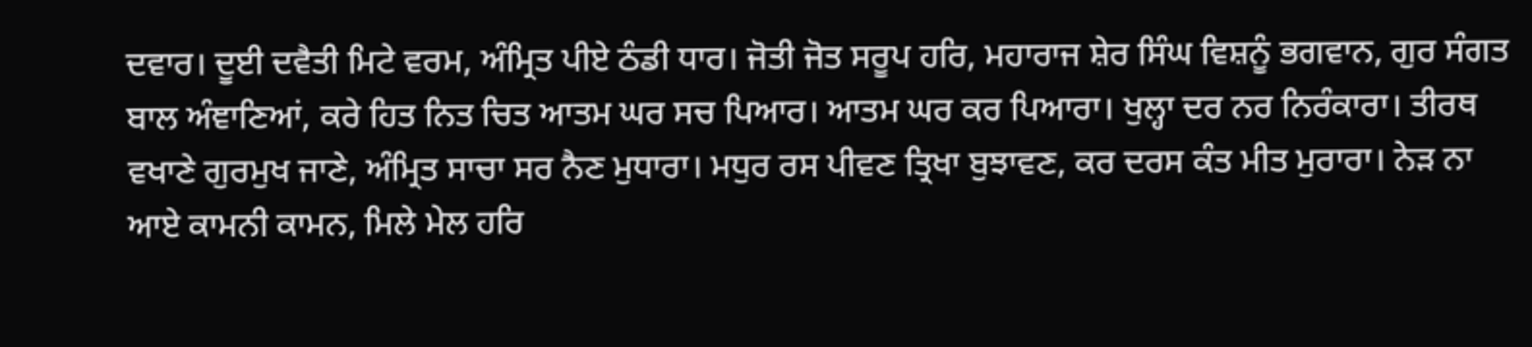ਦਵਾਰ। ਦੂਈ ਦਵੈਤੀ ਮਿਟੇ ਵਰਮ, ਅੰਮ੍ਰਿਤ ਪੀਏ ਠੰਡੀ ਧਾਰ। ਜੋਤੀ ਜੋਤ ਸਰੂਪ ਹਰਿ, ਮਹਾਰਾਜ ਸ਼ੇਰ ਸਿੰਘ ਵਿਸ਼ਨੂੰ ਭਗਵਾਨ, ਗੁਰ ਸੰਗਤ ਬਾਲ ਅੰਞਾਣਿਆਂ, ਕਰੇ ਹਿਤ ਨਿਤ ਚਿਤ ਆਤਮ ਘਰ ਸਚ ਪਿਆਰ। ਆਤਮ ਘਰ ਕਰ ਪਿਆਰਾ। ਖੁਲ੍ਹਾ ਦਰ ਨਰ ਨਿਰੰਕਾਰਾ। ਤੀਰਥ ਵਖਾਣੇ ਗੁਰਮੁਖ ਜਾਣੇ, ਅੰਮ੍ਰਿਤ ਸਾਚਾ ਸਰ ਨੈਣ ਮੁਧਾਰਾ। ਮਧੁਰ ਰਸ ਪੀਵਣ ਤ੍ਰਿਖਾ ਬੁਝਾਵਣ, ਕਰ ਦਰਸ ਕੰਤ ਮੀਤ ਮੁਰਾਰਾ। ਨੇੜ ਨਾ ਆਏ ਕਾਮਨੀ ਕਾਮਨ, ਮਿਲੇ ਮੇਲ ਹਰਿ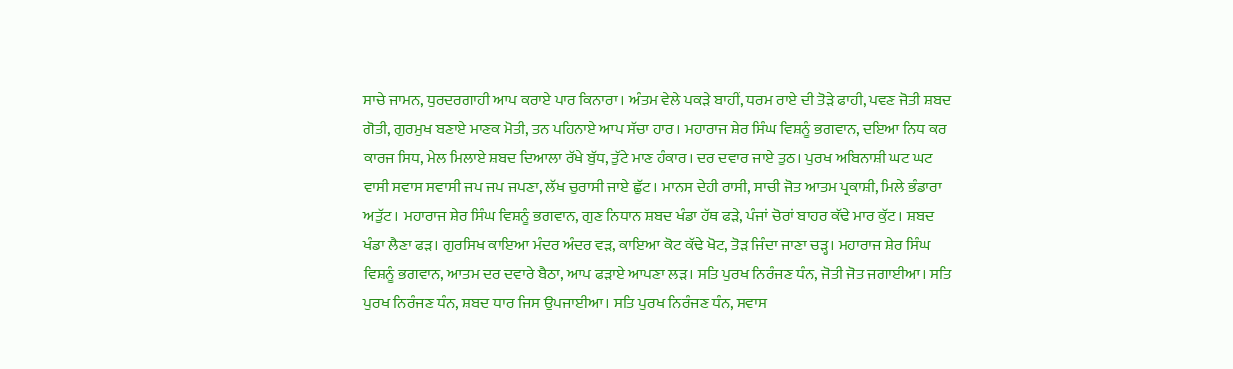ਸਾਚੇ ਜਾਮਨ, ਧੁਰਦਰਗਾਹੀ ਆਪ ਕਰਾਏ ਪਾਰ ਕਿਨਾਰਾ। ਅੰਤਮ ਵੇਲੇ ਪਕੜੇ ਬਾਹੀਂ, ਧਰਮ ਰਾਏ ਦੀ ਤੋੜੇ ਫਾਹੀ, ਪਵਣ ਜੋਤੀ ਸ਼ਬਦ ਗੋਤੀ, ਗੁਰਮੁਖ ਬਣਾਏ ਮਾਣਕ ਮੋਤੀ, ਤਨ ਪਹਿਨਾਏ ਆਪ ਸੱਚਾ ਹਾਰ। ਮਹਾਰਾਜ ਸ਼ੇਰ ਸਿੰਘ ਵਿਸ਼ਨੂੰ ਭਗਵਾਨ, ਦਇਆ ਨਿਧ ਕਰ ਕਾਰਜ ਸਿਧ, ਮੇਲ ਮਿਲਾਏ ਸ਼ਬਦ ਦਿਆਲਾ ਰੱਖੇ ਬੁੱਧ, ਤੁੱਟੇ ਮਾਣ ਹੰਕਾਰ। ਦਰ ਦਵਾਰ ਜਾਏ ਤੁਠ। ਪੁਰਖ ਅਬਿਨਾਸ਼ੀ ਘਟ ਘਟ ਵਾਸੀ ਸਵਾਸ ਸਵਾਸੀ ਜਪ ਜਪ ਜਪਣਾ, ਲੱਖ ਚੁਰਾਸੀ ਜਾਏ ਛੁੱਟ। ਮਾਨਸ ਦੇਹੀ ਰਾਸੀ, ਸਾਚੀ ਜੋਤ ਆਤਮ ਪ੍ਰਕਾਸ਼ੀ, ਮਿਲੇ ਭੰਡਾਰਾ ਅਤੁੱਟ। ਮਹਾਰਾਜ ਸ਼ੇਰ ਸਿੰਘ ਵਿਸ਼ਨੂੰ ਭਗਵਾਨ, ਗੁਣ ਨਿਧਾਨ ਸ਼ਬਦ ਖੰਡਾ ਹੱਥ ਫੜੇ, ਪੰਜਾਂ ਚੋਰਾਂ ਬਾਹਰ ਕੱਢੇ ਮਾਰ ਕੁੱਟ। ਸ਼ਬਦ ਖੰਡਾ ਲੈਣਾ ਫੜ। ਗੁਰਸਿਖ ਕਾਇਆ ਮੰਦਰ ਅੰਦਰ ਵੜ, ਕਾਇਆ ਕੋਟ ਕੱਢੇ ਖੋਟ, ਤੋੜ ਜਿੰਦਾ ਜਾਣਾ ਚੜ੍ਹ। ਮਹਾਰਾਜ ਸ਼ੇਰ ਸਿੰਘ ਵਿਸ਼ਨੂੰ ਭਗਵਾਨ, ਆਤਮ ਦਰ ਦਵਾਰੇ ਬੈਠਾ, ਆਪ ਫੜਾਏ ਆਪਣਾ ਲੜ। ਸਤਿ ਪੁਰਖ ਨਿਰੰਜਣ ਧੰਨ, ਜੋਤੀ ਜੋਤ ਜਗਾਈਆ। ਸਤਿ ਪੁਰਖ ਨਿਰੰਜਣ ਧੰਨ, ਸ਼ਬਦ ਧਾਰ ਜਿਸ ਉਪਜਾਈਆ। ਸਤਿ ਪੁਰਖ ਨਿਰੰਜਣ ਧੰਨ, ਸਵਾਸ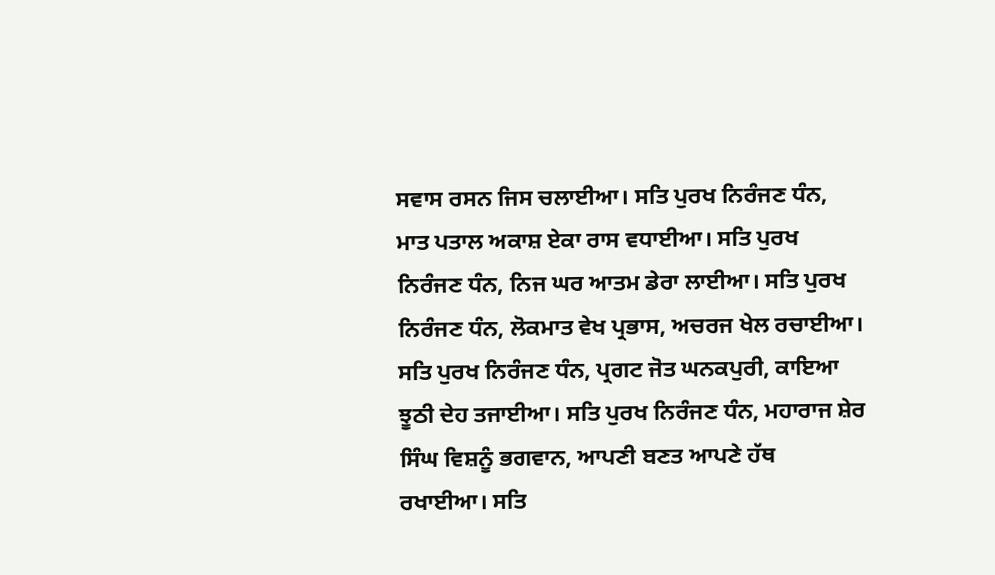ਸਵਾਸ ਰਸਨ ਜਿਸ ਚਲਾਈਆ। ਸਤਿ ਪੁਰਖ ਨਿਰੰਜਣ ਧੰਨ, ਮਾਤ ਪਤਾਲ ਅਕਾਸ਼ ਏਕਾ ਰਾਸ ਵਧਾਈਆ। ਸਤਿ ਪੁਰਖ ਨਿਰੰਜਣ ਧੰਨ, ਨਿਜ ਘਰ ਆਤਮ ਡੇਰਾ ਲਾਈਆ। ਸਤਿ ਪੁਰਖ ਨਿਰੰਜਣ ਧੰਨ, ਲੋਕਮਾਤ ਵੇਖ ਪ੍ਰਭਾਸ, ਅਚਰਜ ਖੇਲ ਰਚਾਈਆ। ਸਤਿ ਪੁਰਖ ਨਿਰੰਜਣ ਧੰਨ, ਪ੍ਰਗਟ ਜੋਤ ਘਨਕਪੁਰੀ, ਕਾਇਆ ਝੂਠੀ ਦੇਹ ਤਜਾਈਆ। ਸਤਿ ਪੁਰਖ ਨਿਰੰਜਣ ਧੰਨ, ਮਹਾਰਾਜ ਸ਼ੇਰ ਸਿੰਘ ਵਿਸ਼ਨੂੰ ਭਗਵਾਨ, ਆਪਣੀ ਬਣਤ ਆਪਣੇ ਹੱਥ ਰਖਾਈਆ। ਸਤਿ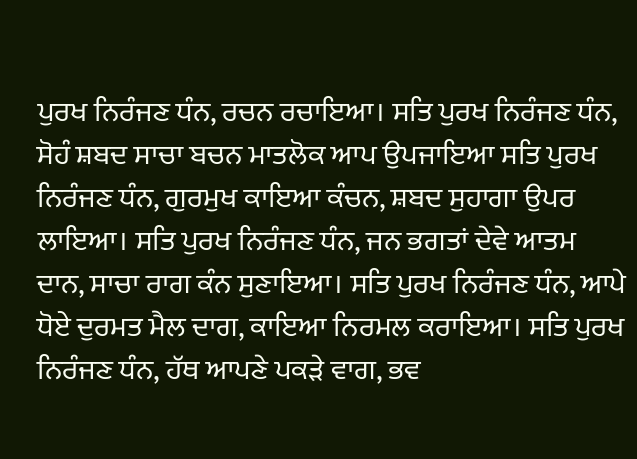ਪੁਰਖ ਨਿਰੰਜਣ ਧੰਨ, ਰਚਨ ਰਚਾਇਆ। ਸਤਿ ਪੁਰਖ ਨਿਰੰਜਣ ਧੰਨ, ਸੋਹੰ ਸ਼ਬਦ ਸਾਚਾ ਬਚਨ ਮਾਤਲੋਕ ਆਪ ਉਪਜਾਇਆ ਸਤਿ ਪੁਰਖ ਨਿਰੰਜਣ ਧੰਨ, ਗੁਰਮੁਖ ਕਾਇਆ ਕੰਚਨ, ਸ਼ਬਦ ਸੁਹਾਗਾ ਉਪਰ ਲਾਇਆ। ਸਤਿ ਪੁਰਖ ਨਿਰੰਜਣ ਧੰਨ, ਜਨ ਭਗਤਾਂ ਦੇਵੇ ਆਤਮ ਦਾਨ, ਸਾਚਾ ਰਾਗ ਕੰਨ ਸੁਣਾਇਆ। ਸਤਿ ਪੁਰਖ ਨਿਰੰਜਣ ਧੰਨ, ਆਪੇ ਧੋਏ ਦੁਰਮਤ ਮੈਲ ਦਾਗ, ਕਾਇਆ ਨਿਰਮਲ ਕਰਾਇਆ। ਸਤਿ ਪੁਰਖ ਨਿਰੰਜਣ ਧੰਨ, ਹੱਥ ਆਪਣੇ ਪਕੜੇ ਵਾਗ, ਭਵ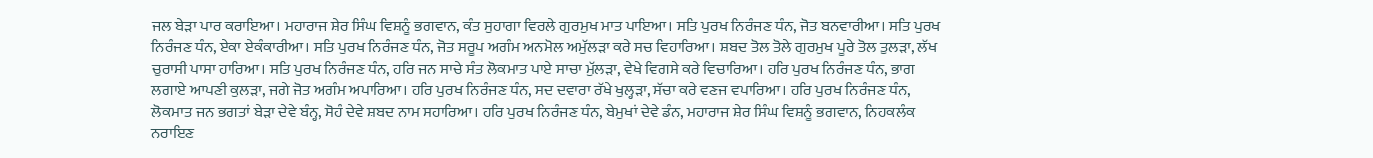ਜਲ ਬੇੜਾ ਪਾਰ ਕਰਾਇਆ। ਮਹਾਰਾਜ ਸ਼ੇਰ ਸਿੰਘ ਵਿਸ਼ਨੂੰ ਭਗਵਾਨ, ਕੰਤ ਸੁਹਾਗਾ ਵਿਰਲੇ ਗੁਰਮੁਖ ਮਾਤ ਪਾਇਆ। ਸਤਿ ਪੁਰਖ ਨਿਰੰਜਣ ਧੰਨ, ਜੋਤ ਬਨਵਾਰੀਆ। ਸਤਿ ਪੁਰਖ ਨਿਰੰਜਣ ਧੰਨ, ਏਕਾ ਏਕੰਕਾਰੀਆ। ਸਤਿ ਪੁਰਖ ਨਿਰੰਜਣ ਧੰਨ, ਜੋਤ ਸਰੂਪ ਅਗੰਮ ਅਨਮੋਲ ਅਮੁੱਲੜਾ ਕਰੇ ਸਚ ਵਿਹਾਰਿਆ। ਸ਼ਬਦ ਤੋਲ ਤੋਲੇ ਗੁਰਮੁਖ ਪੂਰੇ ਤੋਲ ਤੁਲੜਾ, ਲੱਖ ਚੁਰਾਸੀ ਪਾਸਾ ਹਾਰਿਆ। ਸਤਿ ਪੁਰਖ ਨਿਰੰਜਣ ਧੰਨ, ਹਰਿ ਜਨ ਸਾਚੇ ਸੰਤ ਲੋਕਮਾਤ ਪਾਏ ਸਾਚਾ ਮੁੱਲੜਾ, ਵੇਖੇ ਵਿਗਸੇ ਕਰੇ ਵਿਚਾਰਿਆ। ਹਰਿ ਪੁਰਖ ਨਿਰੰਜਣ ਧੰਨ, ਭਾਗ ਲਗਾਏ ਆਪਣੀ ਕੁਲੜਾ, ਜਗੇ ਜੋਤ ਅਗੰਮ ਅਪਾਰਿਆ। ਹਰਿ ਪੁਰਖ ਨਿਰੰਜਣ ਧੰਨ, ਸਦ ਦਵਾਰਾ ਰੱਖੇ ਖੁਲ੍ਹੜਾ, ਸੱਚਾ ਕਰੇ ਵਣਜ ਵਪਾਰਿਆ। ਹਰਿ ਪੁਰਖ ਨਿਰੰਜਣ ਧੰਨ, ਲੋਕਮਾਤ ਜਨ ਭਗਤਾਂ ਬੇੜਾ ਦੇਵੇ ਬੰਨ੍ਹ, ਸੋਹੰ ਦੇਵੇ ਸ਼ਬਦ ਨਾਮ ਸਹਾਰਿਆ। ਹਰਿ ਪੁਰਖ ਨਿਰੰਜਣ ਧੰਨ, ਬੇਮੁਖਾਂ ਦੇਵੇ ਡੰਨ, ਮਹਾਰਾਜ ਸ਼ੇਰ ਸਿੰਘ ਵਿਸ਼ਨੂੰ ਭਗਵਾਨ, ਨਿਹਕਲੰਕ ਨਰਾਇਣ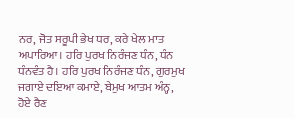ਨਰ, ਜੋਤ ਸਰੂਪੀ ਭੇਖ ਧਰ, ਕਰੇ ਖੇਲ ਮਾਤ ਅਪਾਰਿਆ। ਹਰਿ ਪੁਰਖ ਨਿਰੰਜਣ ਧੰਨ, ਧੰਨ ਧੰਨਵੰਤ ਹੈ। ਹਰਿ ਪੁਰਖ ਨਿਰੰਜਣ ਧੰਨ, ਗੁਰਮੁਖ ਜਗਾਏ ਦਇਆ ਕਮਾਏ, ਬੇਮੁਖ ਆਤਮ ਅੰਨ੍ਹ, ਹੋਏ ਰੈਣ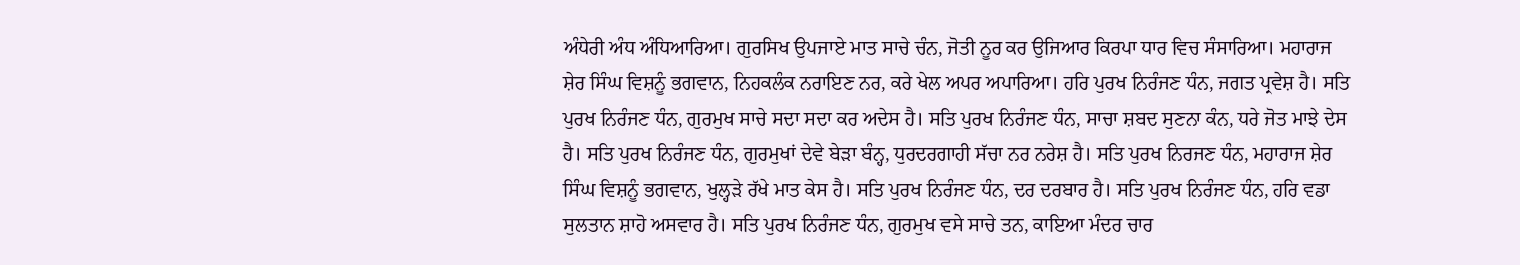ਅੰਧੇਰੀ ਅੰਧ ਅੰਧਿਆਰਿਆ। ਗੁਰਸਿਖ ਉਪਜਾਏ ਮਾਤ ਸਾਚੇ ਚੰਨ, ਜੋਤੀ ਨੂਰ ਕਰ ਉਜਿਆਰ ਕਿਰਪਾ ਧਾਰ ਵਿਚ ਸੰਸਾਰਿਆ। ਮਹਾਰਾਜ ਸ਼ੇਰ ਸਿੰਘ ਵਿਸ਼ਨੂੰ ਭਗਵਾਨ, ਨਿਹਕਲੰਕ ਨਰਾਇਣ ਨਰ, ਕਰੇ ਖੇਲ ਅਪਰ ਅਪਾਰਿਆ। ਹਰਿ ਪੁਰਖ ਨਿਰੰਜਣ ਧੰਨ, ਜਗਤ ਪ੍ਰਵੇਸ਼ ਹੈ। ਸਤਿ ਪੁਰਖ ਨਿਰੰਜਣ ਧੰਨ, ਗੁਰਮੁਖ ਸਾਚੇ ਸਦਾ ਸਦਾ ਕਰ ਅਦੇਸ ਹੈ। ਸਤਿ ਪੁਰਖ ਨਿਰੰਜਣ ਧੰਨ, ਸਾਚਾ ਸ਼ਬਦ ਸੁਣਨਾ ਕੰਨ, ਧਰੇ ਜੋਤ ਮਾਝੇ ਦੇਸ ਹੈ। ਸਤਿ ਪੁਰਖ ਨਿਰੰਜਣ ਧੰਨ, ਗੁਰਮੁਖਾਂ ਦੇਵੇ ਬੇੜਾ ਬੰਨ੍ਹ, ਧੁਰਦਰਗਾਹੀ ਸੱਚਾ ਨਰ ਨਰੇਸ਼ ਹੈ। ਸਤਿ ਪੁਰਖ ਨਿਰਜਣ ਧੰਨ, ਮਹਾਰਾਜ ਸ਼ੇਰ ਸਿੰਘ ਵਿਸ਼ਨੂੰ ਭਗਵਾਨ, ਖੁਲ੍ਹੜੇ ਰੱਖੇ ਮਾਤ ਕੇਸ ਹੈ। ਸਤਿ ਪੁਰਖ ਨਿਰੰਜਣ ਧੰਨ, ਦਰ ਦਰਬਾਰ ਹੈ। ਸਤਿ ਪੁਰਖ ਨਿਰੰਜਣ ਧੰਨ, ਹਰਿ ਵਡਾ ਸੁਲਤਾਨ ਸ਼ਾਹੋ ਅਸਵਾਰ ਹੈ। ਸਤਿ ਪੁਰਖ ਨਿਰੰਜਣ ਧੰਨ, ਗੁਰਮੁਖ ਵਸੇ ਸਾਚੇ ਤਨ, ਕਾਇਆ ਮੰਦਰ ਚਾਰ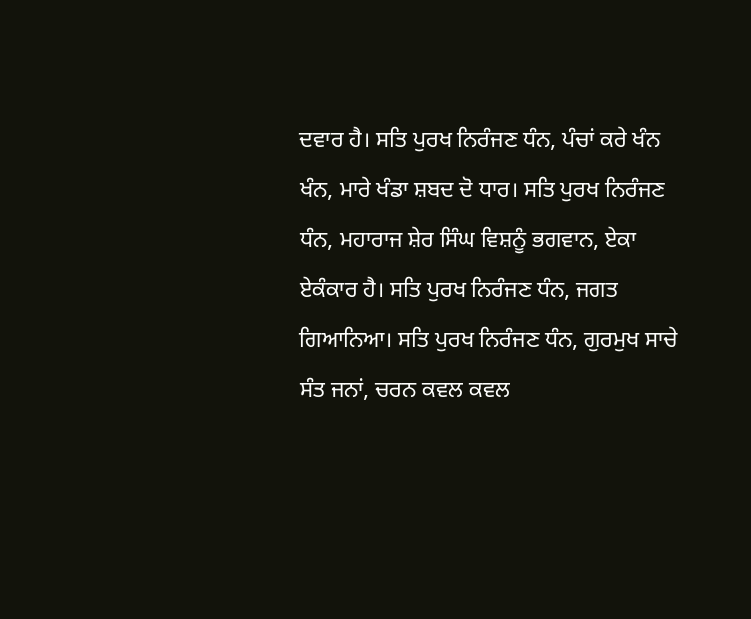ਦਵਾਰ ਹੈ। ਸਤਿ ਪੁਰਖ ਨਿਰੰਜਣ ਧੰਨ, ਪੰਚਾਂ ਕਰੇ ਖੰਨ ਖੰਨ, ਮਾਰੇ ਖੰਡਾ ਸ਼ਬਦ ਦੋ ਧਾਰ। ਸਤਿ ਪੁਰਖ ਨਿਰੰਜਣ ਧੰਨ, ਮਹਾਰਾਜ ਸ਼ੇਰ ਸਿੰਘ ਵਿਸ਼ਨੂੰ ਭਗਵਾਨ, ਏਕਾ ਏਕੰਕਾਰ ਹੈ। ਸਤਿ ਪੁਰਖ ਨਿਰੰਜਣ ਧੰਨ, ਜਗਤ ਗਿਆਨਿਆ। ਸਤਿ ਪੁਰਖ ਨਿਰੰਜਣ ਧੰਨ, ਗੁਰਮੁਖ ਸਾਚੇ ਸੰਤ ਜਨਾਂ, ਚਰਨ ਕਵਲ ਕਵਲ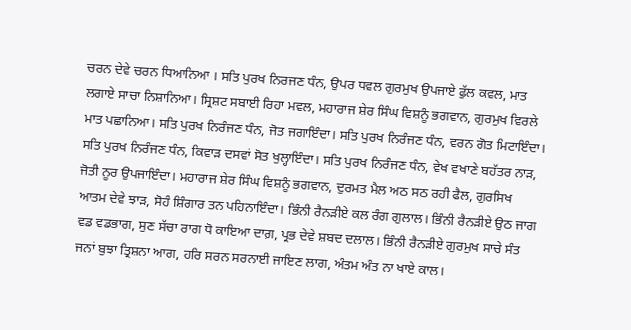ਚਰਨ ਦੇਵੇ ਚਰਨ ਧਿਆਨਿਆ । ਸਤਿ ਪੁਰਖ ਨਿਰਜਣ ਧੰਨ, ਉਪਰ ਧਵਲ ਗੁਰਮੁਖ ਉਪਜਾਏ ਫੁੱਲ ਕਵਲ, ਮਾਤ ਲਗਾਏ ਸਾਚਾ ਨਿਸ਼ਾਨਿਆ। ਸ੍ਰਿਸ਼ਟ ਸਬਾਈ ਰਿਹਾ ਮਵਲ, ਮਹਾਰਾਜ ਸ਼ੇਰ ਸਿੰਘ ਵਿਸ਼ਨੂੰ ਭਗਵਾਨ, ਗੁਰਮੁਖ ਵਿਰਲੇ ਮਾਤ ਪਛਾਨਿਆ। ਸਤਿ ਪੁਰਖ ਨਿਰੰਜਣ ਧੰਨ, ਜੋਤ ਜਗਾਇੰਦਾ। ਸਤਿ ਪੁਰਖ ਨਿਰੰਜਣ ਧੰਨ, ਵਰਨ ਗੋਤ ਮਿਟਾਇੰਦਾ। ਸਤਿ ਪੁਰਖ ਨਿਰੰਜਣ ਧੰਨ, ਕਿਵਾੜ ਦਸਵਾਂ ਸੋਤ ਖੁਲ੍ਹਾਇੰਦਾ। ਸਤਿ ਪੁਰਖ ਨਿਰੰਜਣ ਧੰਨ, ਵੇਖ ਵਖਾਣੇ ਬਹੱਤਰ ਨਾੜ, ਜੋਤੀ ਨੂਰ ਉਪਜਾਇੰਦਾ। ਮਹਾਰਾਜ ਸ਼ੇਰ ਸਿੰਘ ਵਿਸ਼ਨੂੰ ਭਗਵਾਨ, ਦੁਰਮਤ ਮੈਲ ਅਠ ਸਠ ਰਹੀ ਫੈਲ, ਗੁਰਸਿਖ ਆਤਮ ਦੇਵੇ ਝਾੜ, ਸੋਹੰ ਸ਼ਿੰਗਾਰ ਤਨ ਪਹਿਨਾਇੰਦਾ। ਭਿੰਨੀ ਰੈਨੜੀਏ ਕਲ ਰੰਗ ਗੁਲਾਲ। ਭਿੰਨੀ ਰੈਨੜੀਏ ਉਠ ਜਾਗ ਵਡ ਵਡਭਾਗ, ਸੁਣ ਸੱਚਾ ਰਾਗ ਧੋ ਕਾਇਆ ਦਾਗ਼, ਪ੍ਰਭ ਦੇਵੇ ਸ਼ਬਦ ਦਲਾਲ। ਭਿੰਨੀ ਰੈਨੜੀਏ ਗੁਰਮੁਖ ਸਾਚੇ ਸੰਤ ਜਨਾਂ ਬੁਝਾ ਤ੍ਰਿਸ਼ਨਾ ਆਗ, ਹਰਿ ਸਰਨ ਸਰਨਾਈ ਜਾਇਣ ਲਾਗ, ਅੰਤਮ ਅੰਤ ਨਾ ਖਾਏ ਕਾਲ।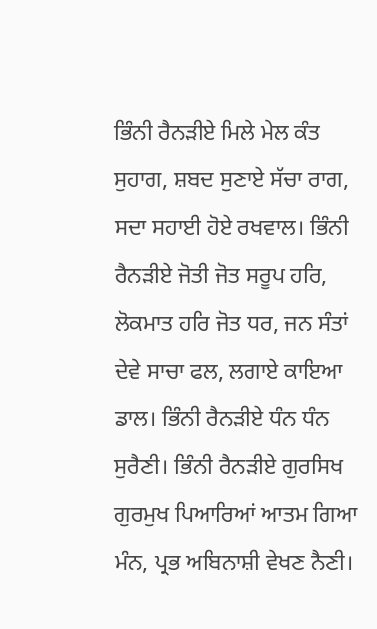ਭਿੰਨੀ ਰੈਨੜੀਏ ਮਿਲੇ ਮੇਲ ਕੰਤ ਸੁਹਾਗ, ਸ਼ਬਦ ਸੁਣਾਏ ਸੱਚਾ ਰਾਗ, ਸਦਾ ਸਹਾਈ ਹੋਏ ਰਖਵਾਲ। ਭਿੰਨੀ ਰੈਨੜੀਏ ਜੋਤੀ ਜੋਤ ਸਰੂਪ ਹਰਿ, ਲੋਕਮਾਤ ਹਰਿ ਜੋਤ ਧਰ, ਜਨ ਸੰਤਾਂ ਦੇਵੇ ਸਾਚਾ ਫਲ, ਲਗਾਏ ਕਾਇਆ ਡਾਲ। ਭਿੰਨੀ ਰੈਨੜੀਏ ਧੰਨ ਧੰਨ ਸੁਰੈਣੀ। ਭਿੰਨੀ ਰੈਨੜੀਏ ਗੁਰਸਿਖ ਗੁਰਮੁਖ ਪਿਆਰਿਆਂ ਆਤਮ ਗਿਆ ਮੰਨ, ਪ੍ਰਭ ਅਬਿਨਾਸ਼ੀ ਵੇਖਣ ਨੈਣੀ।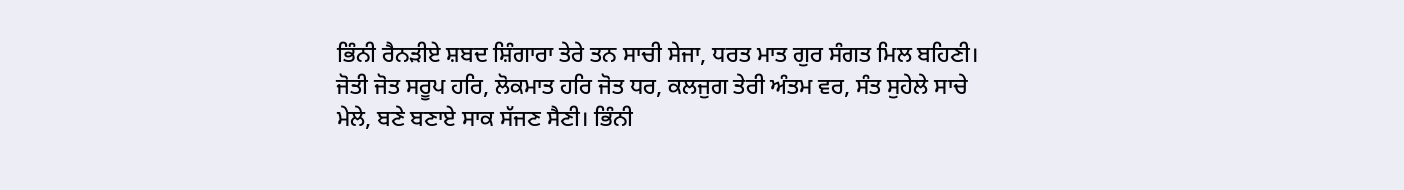ਭਿੰਨੀ ਰੈਨੜੀਏ ਸ਼ਬਦ ਸ਼ਿੰਗਾਰਾ ਤੇਰੇ ਤਨ ਸਾਚੀ ਸੇਜਾ, ਧਰਤ ਮਾਤ ਗੁਰ ਸੰਗਤ ਮਿਲ ਬਹਿਣੀ। ਜੋਤੀ ਜੋਤ ਸਰੂਪ ਹਰਿ, ਲੋਕਮਾਤ ਹਰਿ ਜੋਤ ਧਰ, ਕਲਜੁਗ ਤੇਰੀ ਅੰਤਮ ਵਰ, ਸੰਤ ਸੁਹੇਲੇ ਸਾਚੇ ਮੇਲੇ, ਬਣੇ ਬਣਾਏ ਸਾਕ ਸੱਜਣ ਸੈਣੀ। ਭਿੰਨੀ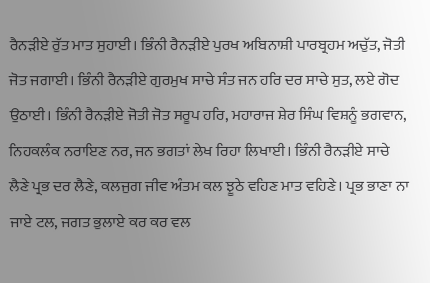ਰੈਨੜੀਏ ਰੁੱਤ ਮਾਤ ਸੁਹਾਈ। ਭਿੰਨੀ ਰੈਨੜੀਏ ਪੁਰਖ ਅਬਿਨਾਸ਼ੀ ਪਾਰਬ੍ਰਹਮ ਅਚੁੱਤ, ਜੋਤੀ ਜੋਤ ਜਗਾਈ। ਭਿੰਨੀ ਰੈਨੜੀਏ ਗੁਰਮੁਖ ਸਾਚੇ ਸੰਤ ਜਨ ਹਰਿ ਦਰ ਸਾਚੇ ਸੁਤ, ਲਏ ਗੋਦ ਉਠਾਈ। ਭਿੰਨੀ ਰੈਨੜੀਏ ਜੋਤੀ ਜੋਤ ਸਰੂਪ ਹਰਿ, ਮਹਾਰਾਜ ਸ਼ੇਰ ਸਿੰਘ ਵਿਸ਼ਨੂੰ ਭਗਵਾਨ, ਨਿਹਕਲੰਕ ਨਰਾਇਣ ਨਰ, ਜਨ ਭਗਤਾਂ ਲੇਖ ਰਿਹਾ ਲਿਖਾਈ। ਭਿੰਨੀ ਰੈਨੜੀਏ ਸਾਚੇ ਲੈਣੇ ਪ੍ਰਭ ਦਰ ਲੈਣੇ, ਕਲਜੁਗ ਜੀਵ ਅੰਤਮ ਕਲ ਝੂਠੇ ਵਹਿਣ ਮਾਤ ਵਹਿਣੇ। ਪ੍ਰਭ ਭਾਣਾ ਨਾ ਜਾਏ ਟਲ, ਜਗਤ ਭੁਲਾਏ ਕਰ ਕਰ ਵਲ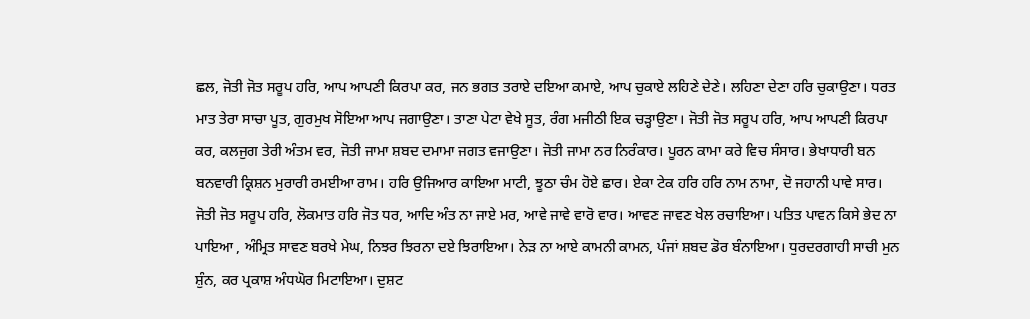ਛਲ, ਜੋਤੀ ਜੋਤ ਸਰੂਪ ਹਰਿ, ਆਪ ਆਪਣੀ ਕਿਰਪਾ ਕਰ, ਜਨ ਭਗਤ ਤਰਾਏ ਦਇਆ ਕਮਾਏ, ਆਪ ਚੁਕਾਏ ਲਹਿਣੇ ਦੇਣੇ। ਲਹਿਣਾ ਦੇਣਾ ਹਰਿ ਚੁਕਾਉਣਾ। ਧਰਤ ਮਾਤ ਤੇਰਾ ਸਾਚਾ ਪੂਤ, ਗੁਰਮੁਖ ਸੋਇਆ ਆਪ ਜਗਾਉਣਾ। ਤਾਣਾ ਪੇਟਾ ਵੇਖੇ ਸੂਤ, ਰੰਗ ਮਜੀਠੀ ਇਕ ਚੜ੍ਹਾਉਣਾ। ਜੋਤੀ ਜੋਤ ਸਰੂਪ ਹਰਿ, ਆਪ ਆਪਣੀ ਕਿਰਪਾ ਕਰ, ਕਲਜੁਗ ਤੇਰੀ ਅੰਤਮ ਵਰ, ਜੋਤੀ ਜਾਮਾ ਸ਼ਬਦ ਦਮਾਮਾ ਜਗਤ ਵਜਾਉਣਾ। ਜੋਤੀ ਜਾਮਾ ਨਰ ਨਿਰੰਕਾਰ। ਪੂਰਨ ਕਾਮਾ ਕਰੇ ਵਿਚ ਸੰਸਾਰ। ਭੇਖਾਧਾਰੀ ਬਨ ਬਨਵਾਰੀ ਕ੍ਰਿਸ਼ਨ ਮੁਰਾਰੀ ਰਮਈਆ ਰਾਮ। ਹਰਿ ਉਜਿਆਰ ਕਾਇਆ ਮਾਟੀ, ਝੂਠਾ ਚੰਮ ਹੋਏ ਛਾਰ। ਏਕਾ ਟੇਕ ਹਰਿ ਹਰਿ ਨਾਮ ਨਾਮਾ, ਦੋ ਜਹਾਨੀ ਪਾਵੇ ਸਾਰ। ਜੋਤੀ ਜੋਤ ਸਰੂਪ ਹਰਿ, ਲੋਕਮਾਤ ਹਰਿ ਜੋਤ ਧਰ, ਆਦਿ ਅੰਤ ਨਾ ਜਾਏ ਮਰ, ਆਵੇ ਜਾਵੇ ਵਾਰੋ ਵਾਰ। ਆਵਣ ਜਾਵਣ ਖੇਲ ਰਚਾਇਆ। ਪਤਿਤ ਪਾਵਨ ਕਿਸੇ ਭੇਦ ਨਾ ਪਾਇਆ , ਅੰਮ੍ਰਿਤ ਸਾਵਣ ਬਰਖੇ ਮੇਘ, ਨਿਝਰ ਝਿਰਨਾ ਦਏ ਝਿਰਾਇਆ। ਨੇੜ ਨਾ ਆਏ ਕਾਮਨੀ ਕਾਮਨ, ਪੰਜਾਂ ਸ਼ਬਦ ਡੋਰ ਬੰਨਾਇਆ। ਧੁਰਦਰਗਾਹੀ ਸਾਚੀ ਮੁਨ ਸ਼ੁੰਨ, ਕਰ ਪ੍ਰਕਾਸ਼ ਅੰਧਘੋਰ ਮਿਟਾਇਆ। ਦੁਸ਼ਟ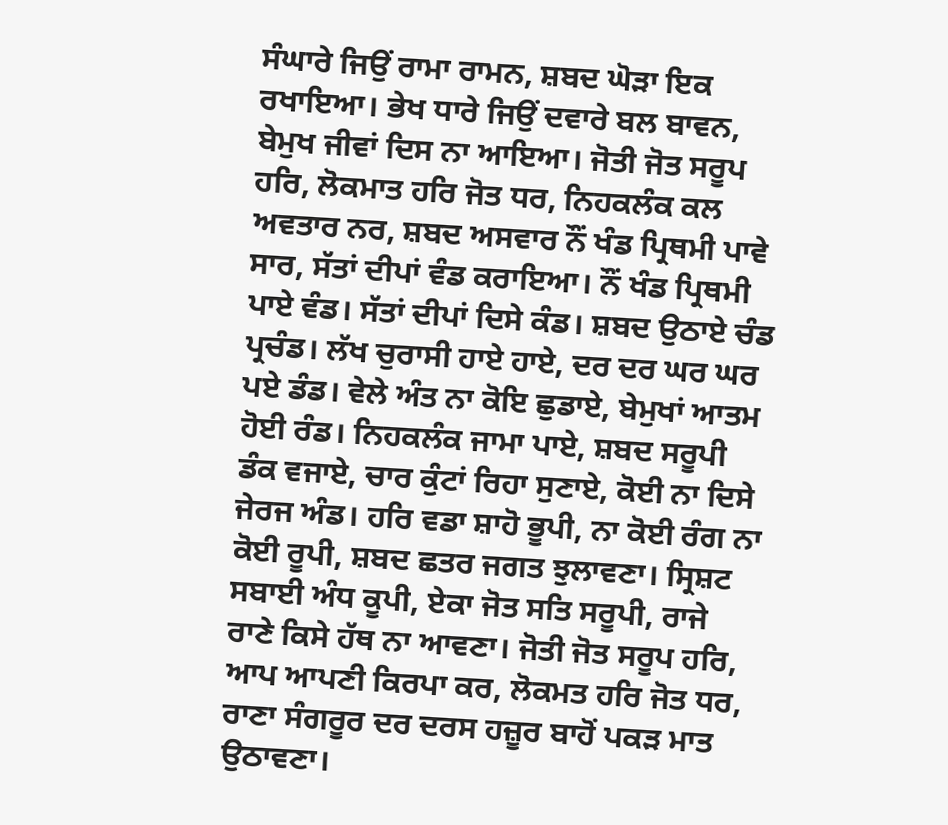ਸੰਘਾਰੇ ਜਿਉਂ ਰਾਮਾ ਰਾਮਨ, ਸ਼ਬਦ ਘੋੜਾ ਇਕ ਰਖਾਇਆ। ਭੇਖ ਧਾਰੇ ਜਿਉਂ ਦਵਾਰੇ ਬਲ ਬਾਵਨ, ਬੇਮੁਖ ਜੀਵਾਂ ਦਿਸ ਨਾ ਆਇਆ। ਜੋਤੀ ਜੋਤ ਸਰੂਪ ਹਰਿ, ਲੋਕਮਾਤ ਹਰਿ ਜੋਤ ਧਰ, ਨਿਹਕਲੰਕ ਕਲ ਅਵਤਾਰ ਨਰ, ਸ਼ਬਦ ਅਸਵਾਰ ਨੌਂ ਖੰਡ ਪ੍ਰਿਥਮੀ ਪਾਵੇ ਸਾਰ, ਸੱਤਾਂ ਦੀਪਾਂ ਵੰਡ ਕਰਾਇਆ। ਨੌਂ ਖੰਡ ਪ੍ਰਿਥਮੀ ਪਾਏ ਵੰਡ। ਸੱਤਾਂ ਦੀਪਾਂ ਦਿਸੇ ਕੰਡ। ਸ਼ਬਦ ਉਠਾਏ ਚੰਡ ਪ੍ਰਚੰਡ। ਲੱਖ ਚੁਰਾਸੀ ਹਾਏ ਹਾਏ, ਦਰ ਦਰ ਘਰ ਘਰ ਪਏ ਡੰਡ। ਵੇਲੇ ਅੰਤ ਨਾ ਕੋਇ ਛੁਡਾਏ, ਬੇਮੁਖਾਂ ਆਤਮ ਹੋਈ ਰੰਡ। ਨਿਹਕਲੰਕ ਜਾਮਾ ਪਾਏ, ਸ਼ਬਦ ਸਰੂਪੀ ਡੰਕ ਵਜਾਏ, ਚਾਰ ਕੁੰਟਾਂ ਰਿਹਾ ਸੁਣਾਏ, ਕੋਈ ਨਾ ਦਿਸੇ ਜੇਰਜ ਅੰਡ। ਹਰਿ ਵਡਾ ਸ਼ਾਹੋ ਭੂਪੀ, ਨਾ ਕੋਈ ਰੰਗ ਨਾ ਕੋਈ ਰੂਪੀ, ਸ਼ਬਦ ਛਤਰ ਜਗਤ ਝੁਲਾਵਣਾ। ਸ੍ਰਿਸ਼ਟ ਸਬਾਈ ਅੰਧ ਕੂਪੀ, ਏਕਾ ਜੋਤ ਸਤਿ ਸਰੂਪੀ, ਰਾਜੇ ਰਾਣੇ ਕਿਸੇ ਹੱਥ ਨਾ ਆਵਣਾ। ਜੋਤੀ ਜੋਤ ਸਰੂਪ ਹਰਿ, ਆਪ ਆਪਣੀ ਕਿਰਪਾ ਕਰ, ਲੋਕਮਤ ਹਰਿ ਜੋਤ ਧਰ, ਰਾਣਾ ਸੰਗਰੂਰ ਦਰ ਦਰਸ ਹਜ਼ੂਰ ਬਾਹੋਂ ਪਕੜ ਮਾਤ ਉਠਾਵਣਾ।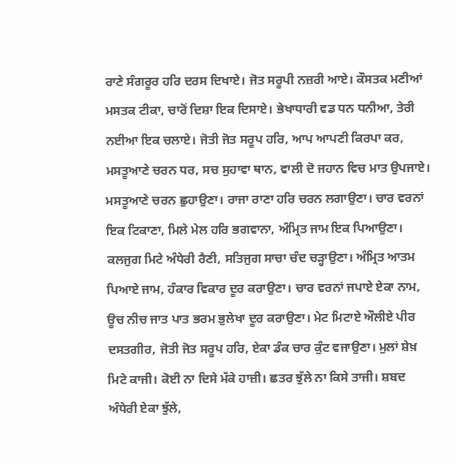ਰਾਣੇ ਸੰਗਰੂਰ ਹਰਿ ਦਰਸ ਦਿਖਾਏ। ਜੋਤ ਸਰੂਪੀ ਨਜ਼ਰੀ ਆਏ। ਕੌਸਤਕ ਮਣੀਆਂ ਮਸਤਕ ਟੀਕਾ, ਚਾਰੋਂ ਦਿਸ਼ਾ ਇਕ ਦਿਸਾਏ। ਭੇਖਾਧਾਰੀ ਵਡ ਧਨ ਧਨੀਆ, ਤੇਰੀ ਨਈਆ ਇਕ ਚਲਾਏ। ਜੋਤੀ ਜੋਤ ਸਰੂਪ ਹਰਿ, ਆਪ ਆਪਣੀ ਕਿਰਪਾ ਕਰ, ਮਸਤੂਆਣੇ ਚਰਨ ਧਰ, ਸਚ ਸੁਹਾਵਾ ਥਾਨ, ਵਾਲੀ ਦੋ ਜਹਾਨ ਵਿਚ ਮਾਤ ਉਪਜਾਏ। ਮਸਤੂਆਣੇ ਚਰਨ ਛੁਹਾਉਣਾ। ਰਾਜਾ ਰਾਣਾ ਹਰਿ ਚਰਨ ਲਗਾਉਣਾ। ਚਾਰ ਵਰਨਾਂ ਇਕ ਟਿਕਾਣਾ, ਮਿਲੇ ਮੇਲ ਹਰਿ ਭਗਵਾਨਾ, ਅੰਮ੍ਰਿਤ ਜਾਮ ਇਕ ਪਿਆਉਣਾ। ਕਲਜੁਗ ਮਿਟੇ ਅੰਧੇਰੀ ਰੈਣੀ, ਸਤਿਜੁਗ ਸਾਚਾ ਚੰਦ ਚੜ੍ਹਾਉਣਾ। ਅੰਮ੍ਰਿਤ ਆਤਮ ਪਿਆਏ ਜਾਮ, ਹੰਕਾਰ ਵਿਕਾਰ ਦੂਰ ਕਰਾਉਣਾ। ਚਾਰ ਵਰਨਾਂ ਜਪਾਏ ਏਕਾ ਨਾਮ, ਊਚ ਨੀਚ ਜਾਤ ਪਾਤ ਭਰਮ ਭੁਲੇਖਾ ਦੂਰ ਕਰਾਉਣਾ। ਮੇਟ ਮਿਟਾਏ ਔਲੀਏ ਪੀਰ ਦਸਤਗੀਰ, ਜੋਤੀ ਜੋਤ ਸਰੂਪ ਹਰਿ, ਏਕਾ ਡੰਕ ਚਾਰ ਕੁੰਟ ਵਜਾਉਣਾ। ਮੁਲਾਂ ਸ਼ੇਖ਼ ਮਿਟੇ ਕਾਜੀ। ਕੋਈ ਨਾ ਦਿਸੇ ਮੱਕੇ ਹਾਜ਼ੀ। ਛਤਰ ਝੁੱਲੇ ਨਾ ਕਿਸੇ ਤਾਜੀ। ਸ਼ਬਦ ਅੰਧੇਰੀ ਏਕਾ ਝੁੱਲੇ,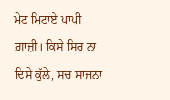ਮੇਟ ਮਿਟਾਏ ਪਾਪੀ ਗ਼ਾਜ਼ੀ। ਕਿਸੇ ਸਿਰ ਨਾ ਦਿਸੇ ਕੁੱਲੇ, ਸਚ ਸਾਜਨਾ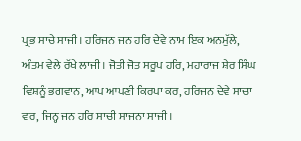ਪ੍ਰਭ ਸਾਚੇ ਸਾਜੀ। ਹਰਿਜਨ ਜਨ ਹਰਿ ਦੇਵੇ ਨਾਮ ਇਕ ਅਨਮੁੱਲੇ, ਅੰਤਮ ਵੇਲੇ ਰੱਖੇ ਲਾਜੀ। ਜੋਤੀ ਜੋਤ ਸਰੂਪ ਹਰਿ, ਮਹਾਰਾਜ ਸ਼ੇਰ ਸਿੰਘ ਵਿਸ਼ਨੂੰ ਭਗਵਾਨ, ਆਪ ਆਪਣੀ ਕਿਰਪਾ ਕਰ, ਹਰਿਜਨ ਦੇਵੇ ਸਾਚਾ ਵਰ, ਜਿਨ੍ਹ ਜਨ ਹਰਿ ਸਾਚੀ ਸਾਜਨਾ ਸਾਜੀ।